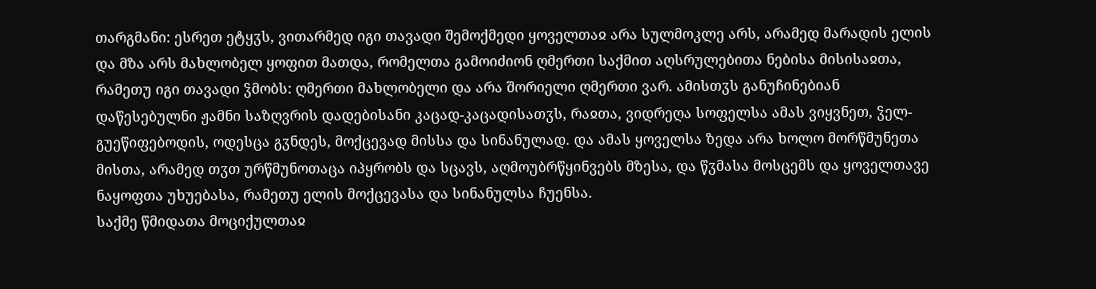თარგმანი: ესრეთ ეტყჳს, ვითარმედ იგი თავადი შემოქმედი ყოველთაჲ არა სულმოკლე არს, არამედ მარადის ელის და მზა არს მახლობელ ყოფით მათდა, რომელთა გამოიძიონ ღმერთი საქმით აღსრულებითა ნებისა მისისაჲთა, რამეთუ იგი თავადი ჴმობს: ღმერთი მახლობელი და არა შორიელი ღმერთი ვარ. ამისთჳს განუჩინებიან დაწესებულნი ჟამნი საზღვრის დადებისანი კაცად-კაცადისათჳს, რაჲთა, ვიდრეღა სოფელსა ამას ვიყვნეთ, ჴელ-გუეწიფებოდის, ოდესცა გჳნდეს, მოქცევად მისსა და სინანულად. და ამას ყოველსა ზედა არა ხოლო მორწმუნეთა მისთა, არამედ თჳთ ურწმუნოთაცა იპყრობს და სცავს, აღმოუბრწყინვებს მზესა, და წჳმასა მოსცემს და ყოველთავე ნაყოფთა უხუებასა, რამეთუ ელის მოქცევასა და სინანულსა ჩუენსა.
საქმე წმიდათა მოციქულთაჲ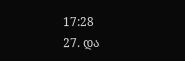17:28
27. და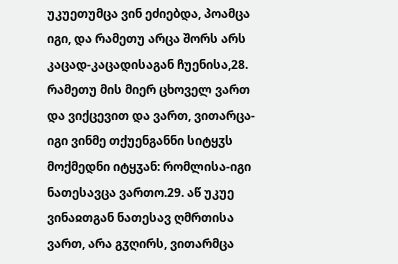უკუეთუმცა ვინ ეძიებდა, პოამცა იგი, და რამეთუ არცა შორს არს კაცად-კაცადისაგან ჩუენისა,28. რამეთუ მის მიერ ცხოველ ვართ და ვიქცევით და ვართ, ვითარცა-იგი ვინმე თქუენგანნი სიტყჳს მოქმედნი იტყჳან: რომლისა-იგი ნათესავცა ვართო.29. აწ უკუე ვინაჲთგან ნათესავ ღმრთისა ვართ, არა გჳღირს, ვითარმცა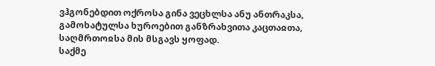ვჰგონებდით ოქროსა გინა ვეცხლსა ანუ ანთრაკსა, გამოხატულსა ხუროებით განზრახვითა კაცთაჲთა, საღმრთოჲსა მის მსგავს ყოფად.
საქმე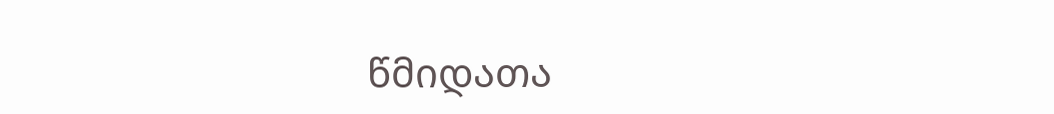წმიდათა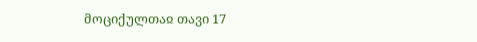მოციქულთაჲ თავი 17